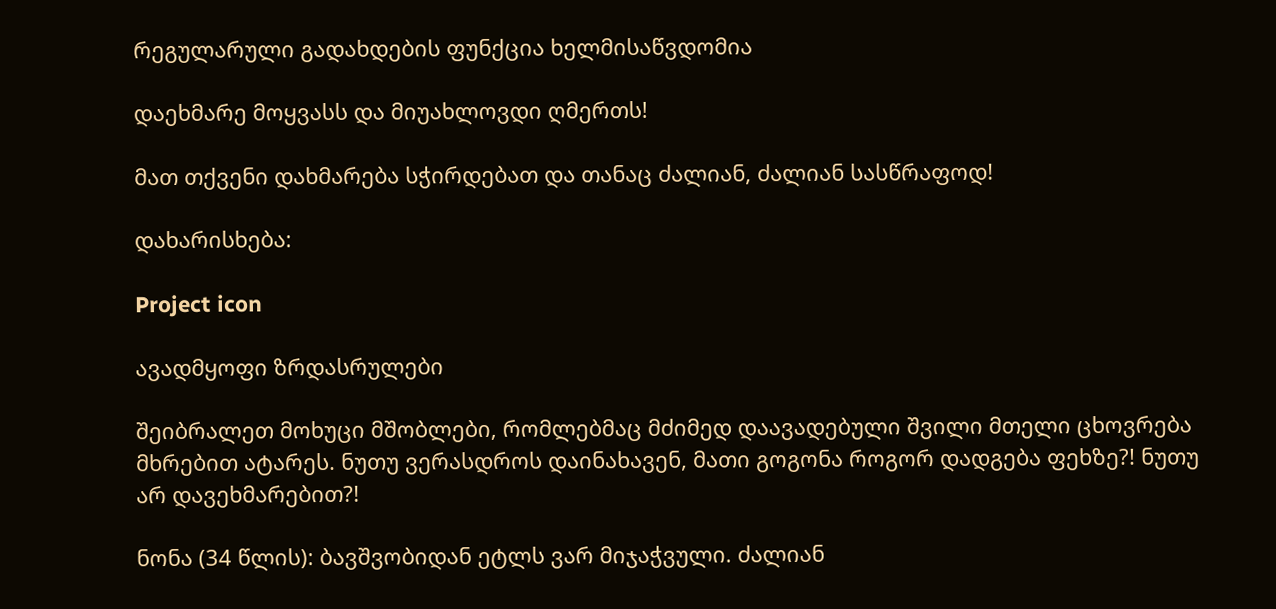რეგულარული გადახდების ფუნქცია ხელმისაწვდომია

დაეხმარე მოყვასს და მიუახლოვდი ღმერთს!

მათ თქვენი დახმარება სჭირდებათ და თანაც ძალიან, ძალიან სასწრაფოდ!

დახარისხება:

Project icon

ავადმყოფი ზრდასრულები

შეიბრალეთ მოხუცი მშობლები, რომლებმაც მძიმედ დაავადებული შვილი მთელი ცხოვრება მხრებით ატარეს. ნუთუ ვერასდროს დაინახავენ, მათი გოგონა როგორ დადგება ფეხზე?! ნუთუ არ დავეხმარებით?!

ნონა (34 წლის): ბავშვობიდან ეტლს ვარ მიჯაჭვული. ძალიან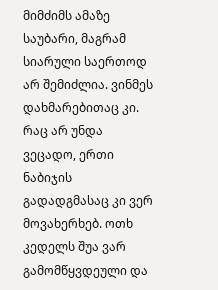მიმძიმს ამაზე საუბარი, მაგრამ სიარული საერთოდ არ შემიძლია. ვინმეს დახმარებითაც კი. რაც არ უნდა ვეცადო, ერთი ნაბიჯის გადადგმასაც კი ვერ მოვახერხებ. ოთხ კედელს შუა ვარ გამომწყვდეული და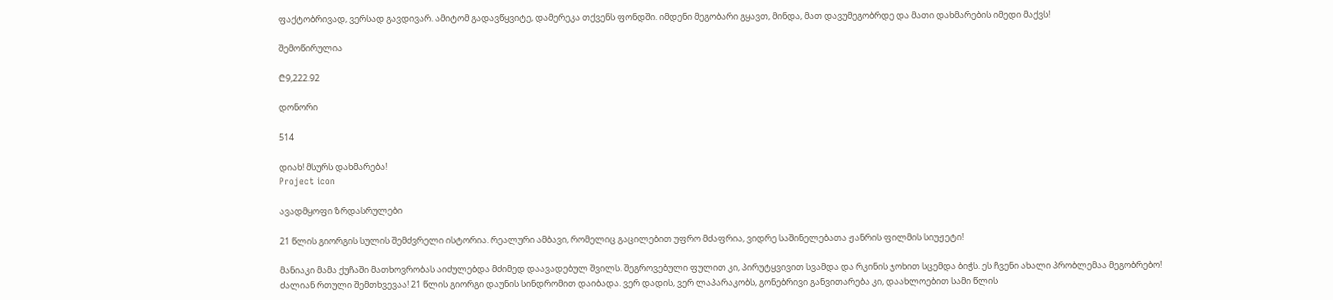ფაქტობრივად, ვერსად გავდივარ. ამიტომ გადავწყვიტე, დამერეკა თქვენს ფონდში. იმდენი მეგობარი გყავთ, მინდა, მათ დავუმეგობრდე და მათი დახმარების იმედი მაქვს!

შემოწირულია

₾9,222.92

დონორი

514

დიახ! მსურს დახმარება!
Project icon

ავადმყოფი ზრდასრულები

21 წლის გიორგის სულის შემძვრელი ისტორია. რეალური ამბავი, რომელიც გაცილებით უფრო მძაფრია, ვიდრე საშინელებათა ჟანრის ფილმის სიუჟეტი!

მანიაკი მამა ქუჩაში მათხოვრობას აიძულებდა მძიმედ დაავადებულ შვილს. შეგროვებული ფულით კი, პირუტყვივით სვამდა და რკინის ჯოხით სცემდა ბიჭს. ეს ჩვენი ახალი პრობლემაა მეგობრებო! ძალიან რთული შემთხვევაა! 21 წლის გიორგი დაუნის სინდრომით დაიბადა. ვერ დადის, ვერ ლაპარაკობს, გონებრივი განვითარება კი, დაახლოებით სამი წლის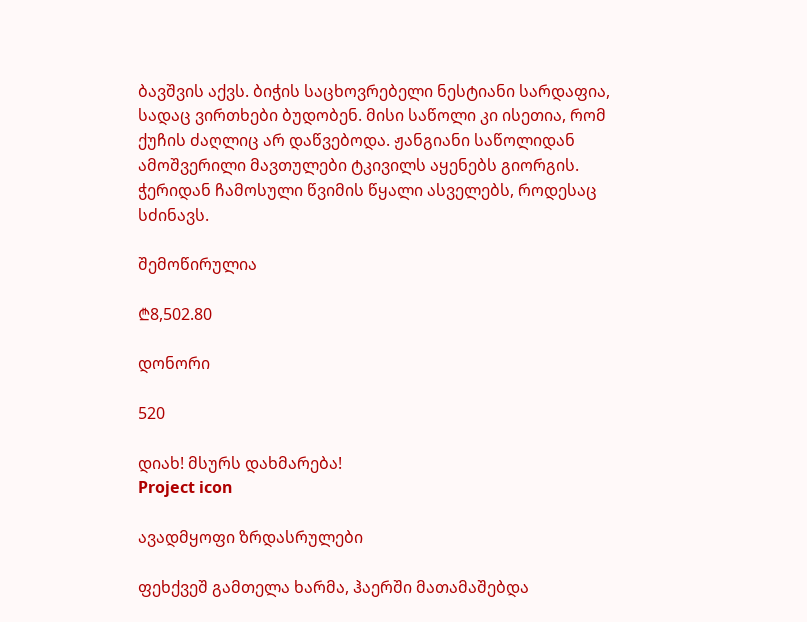ბავშვის აქვს. ბიჭის საცხოვრებელი ნესტიანი სარდაფია, სადაც ვირთხები ბუდობენ. მისი საწოლი კი ისეთია, რომ ქუჩის ძაღლიც არ დაწვებოდა. ჟანგიანი საწოლიდან ამოშვერილი მავთულები ტკივილს აყენებს გიორგის. ჭერიდან ჩამოსული წვიმის წყალი ასველებს, როდესაც სძინავს.

შემოწირულია

₾8,502.80

დონორი

520

დიახ! მსურს დახმარება!
Project icon

ავადმყოფი ზრდასრულები

ფეხქვეშ გამთელა ხარმა, ჰაერში მათამაშებდა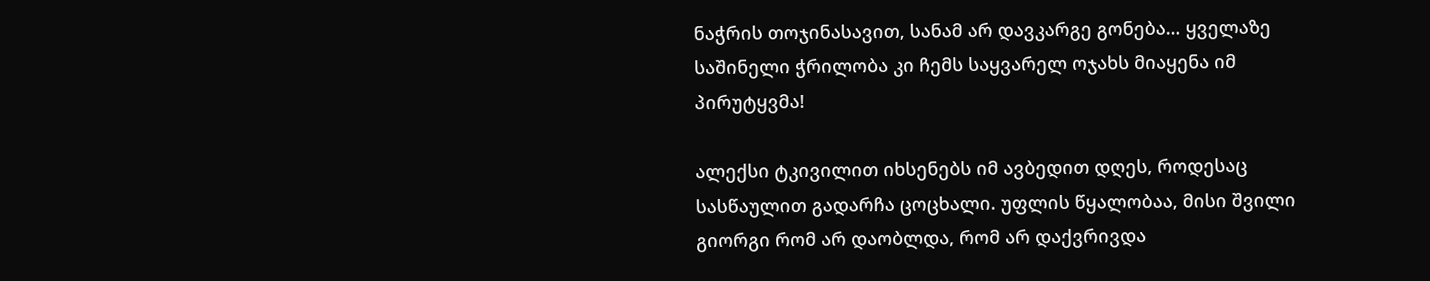ნაჭრის თოჯინასავით, სანამ არ დავკარგე გონება… ყველაზე საშინელი ჭრილობა კი ჩემს საყვარელ ოჯახს მიაყენა იმ პირუტყვმა!

ალექსი ტკივილით იხსენებს იმ ავბედით დღეს, როდესაც სასწაულით გადარჩა ცოცხალი. უფლის წყალობაა, მისი შვილი გიორგი რომ არ დაობლდა, რომ არ დაქვრივდა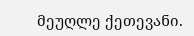მეუღლე ქეთევანი.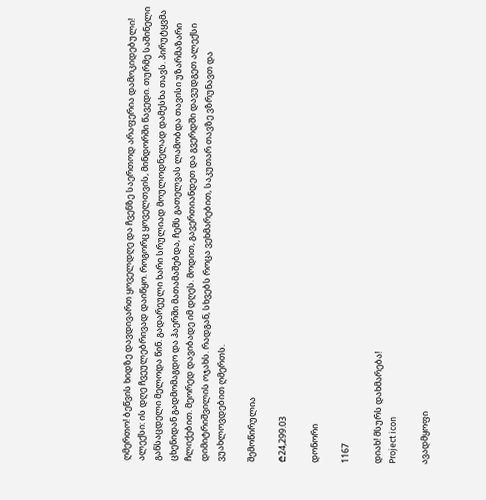ღმერთო! ბეწვის ხიდზე დავდივართ ყოველდღე და ჩვენზე საერთოდ არაფერია დამოკიდებული! ალექსი: ის დღე ჩვეულებრივად დაიწყო. როგორც ყოველთვის, მინდორში წავედი. თურმე საშინელი განსაცდელი მელოდა წინ. გადარეული ხარი სრულიად მოულოდნელად დამესხა თავს. პირუტყვმა ცხენიდან გადმომაგდო და ჰაერში მათამაშებდა, ჩემს გათელვას ლამობდა თავისი უზარმაზარი ჩლიქებით. მეორედ დავიბადე იმ დღეს. მოდით, გავერთიანდეთ და გვერდში დავუდგეთ ალექსი დიმიტრიშვილის ოჯახს. რადგან, სხვებს როცა ვეხმარებით, საკუთარ თავზე ვზრუნავთ და ვუახლოვდებით ღმერთს.

შემოწირულია

₾24,299.03

დონორი

1167

დიახ! მსურს დახმარება!
Project icon

ავადმყოფი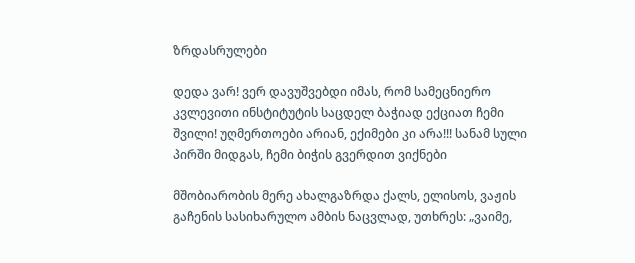ზრდასრულები

დედა ვარ! ვერ დავუშვებდი იმას, რომ სამეცნიერო კვლევითი ინსტიტუტის საცდელ ბაჭიად ექციათ ჩემი შვილი! უღმერთოები არიან, ექიმები კი არა!!! სანამ სული პირში მიდგას, ჩემი ბიჭის გვერდით ვიქნები

მშობიარობის მერე ახალგაზრდა ქალს, ელისოს, ვაჟის გაჩენის სასიხარულო ამბის ნაცვლად, უთხრეს: „ვაიმე,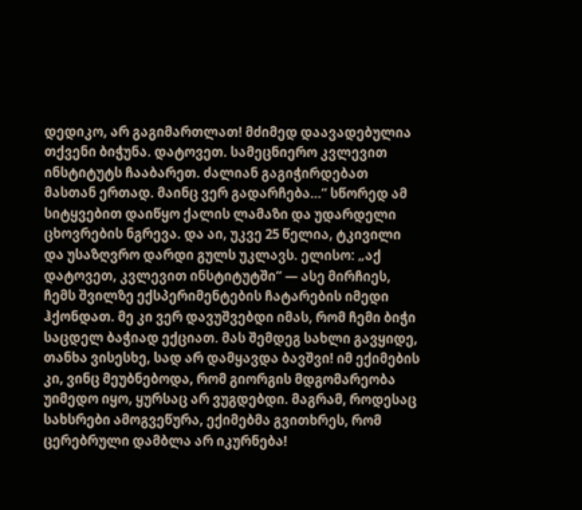დედიკო, არ გაგიმართლათ! მძიმედ დაავადებულია თქვენი ბიჭუნა. დატოვეთ. სამეცნიერო კვლევით ინსტიტუტს ჩააბარეთ. ძალიან გაგიჭირდებათ მასთან ერთად. მაინც ვერ გადარჩება…“ სწორედ ამ სიტყვებით დაიწყო ქალის ლამაზი და უდარდელი ცხოვრების ნგრევა. და აი, უკვე 25 წელია, ტკივილი და უსაზღვრო დარდი გულს უკლავს. ელისო: „აქ დატოვეთ, კვლევით ინსტიტუტში“ — ასე მირჩიეს, ჩემს შვილზე ექსპერიმენტების ჩატარების იმედი ჰქონდათ. მე კი ვერ დავუშვებდი იმას, რომ ჩემი ბიჭი საცდელ ბაჭიად ექციათ. მას შემდეგ სახლი გავყიდე, თანხა ვისესხე, სად არ დამყავდა ბავშვი! იმ ექიმების კი, ვინც მეუბნებოდა, რომ გიორგის მდგომარეობა უიმედო იყო, ყურსაც არ ვუგდებდი. მაგრამ, როდესაც სახსრები ამოგვეწურა, ექიმებმა გვითხრეს, რომ ცერებრული დამბლა არ იკურნება!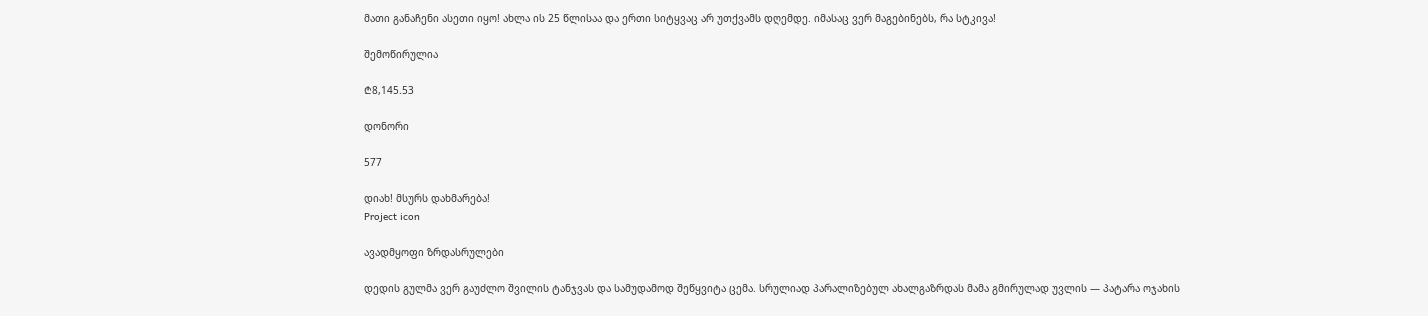მათი განაჩენი ასეთი იყო! ახლა ის 25 წლისაა და ერთი სიტყვაც არ უთქვამს დღემდე. იმასაც ვერ მაგებინებს, რა სტკივა!

შემოწირულია

₾8,145.53

დონორი

577

დიახ! მსურს დახმარება!
Project icon

ავადმყოფი ზრდასრულები

დედის გულმა ვერ გაუძლო შვილის ტანჯვას და სამუდამოდ შეწყვიტა ცემა. სრულიად პარალიზებულ ახალგაზრდას მამა გმირულად უვლის — პატარა ოჯახის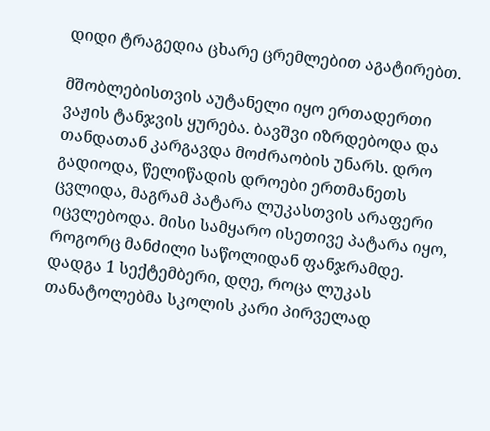დიდი ტრაგედია ცხარე ცრემლებით აგატირებთ.

მშობლებისთვის აუტანელი იყო ერთადერთი ვაჟის ტანჯვის ყურება. ბავშვი იზრდებოდა და თანდათან კარგავდა მოძრაობის უნარს. დრო გადიოდა, წელიწადის დროები ერთმანეთს ცვლიდა, მაგრამ პატარა ლუკასთვის არაფერი იცვლებოდა. მისი სამყარო ისეთივე პატარა იყო, როგორც მანძილი საწოლიდან ფანჯრამდე. დადგა 1 სექტემბერი, დღე, როცა ლუკას თანატოლებმა სკოლის კარი პირველად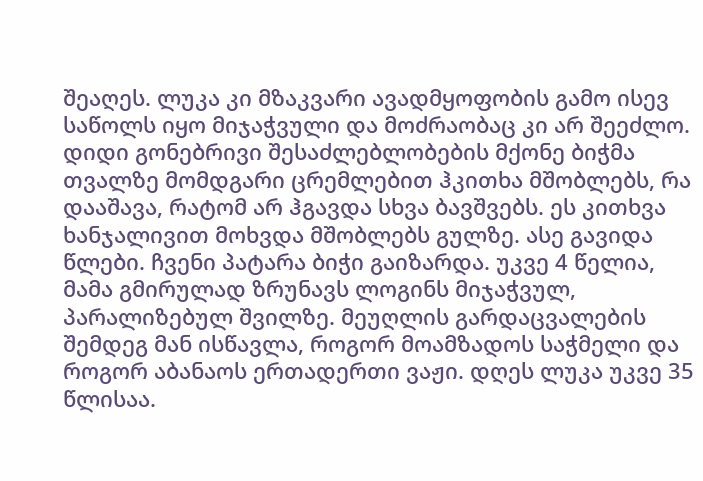შეაღეს. ლუკა კი მზაკვარი ავადმყოფობის გამო ისევ საწოლს იყო მიჯაჭვული და მოძრაობაც კი არ შეეძლო. დიდი გონებრივი შესაძლებლობების მქონე ბიჭმა თვალზე მომდგარი ცრემლებით ჰკითხა მშობლებს, რა დააშავა, რატომ არ ჰგავდა სხვა ბავშვებს. ეს კითხვა ხანჯალივით მოხვდა მშობლებს გულზე. ასე გავიდა წლები. ჩვენი პატარა ბიჭი გაიზარდა. უკვე 4 წელია, მამა გმირულად ზრუნავს ლოგინს მიჯაჭვულ, პარალიზებულ შვილზე. მეუღლის გარდაცვალების შემდეგ მან ისწავლა, როგორ მოამზადოს საჭმელი და როგორ აბანაოს ერთადერთი ვაჟი. დღეს ლუკა უკვე 35 წლისაა.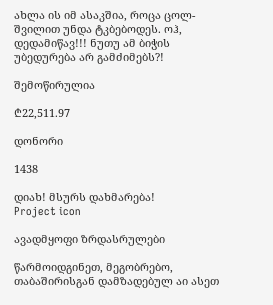ახლა ის იმ ასაკშია, როცა ცოლ-შვილით უნდა ტკბებოდეს. ოჰ, დედამიწავ!!! ნუთუ ამ ბიჭის უბედურება არ გამძიმებს?!

შემოწირულია

₾22,511.97

დონორი

1438

დიახ! მსურს დახმარება!
Project icon

ავადმყოფი ზრდასრულები

წარმოიდგინეთ, მეგობრებო, თაბაშირისგან დამზადებულ აი ასეთ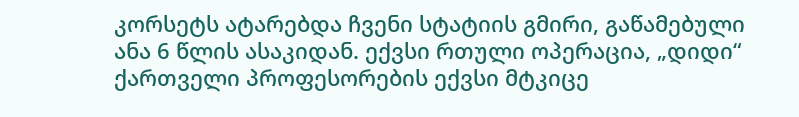კორსეტს ატარებდა ჩვენი სტატიის გმირი, გაწამებული ანა 6 წლის ასაკიდან. ექვსი რთული ოპერაცია, „დიდი“ ქართველი პროფესორების ექვსი მტკიცე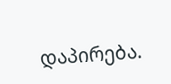დაპირება.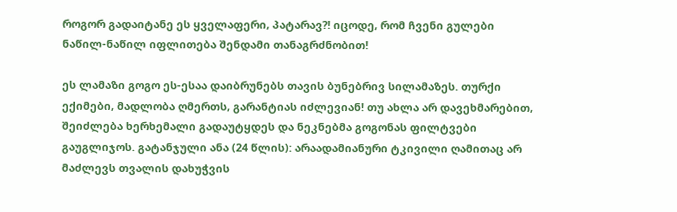როგორ გადაიტანე ეს ყველაფერი, პატარავ?! იცოდე, რომ ჩვენი გულები ნაწილ-ნაწილ იფლითება შენდამი თანაგრძნობით!

ეს ლამაზი გოგო ეს-ესაა დაიბრუნებს თავის ბუნებრივ სილამაზეს. თურქი ექიმები, მადლობა ღმერთს, გარანტიას იძლევიან! თუ ახლა არ დავეხმარებით, შეიძლება ხერხემალი გადაუტყდეს და ნეკნებმა გოგონას ფილტვები გაუგლიჯოს. გატანჯული ანა (24 წლის): არაადამიანური ტკივილი ღამითაც არ მაძლევს თვალის დახუჭვის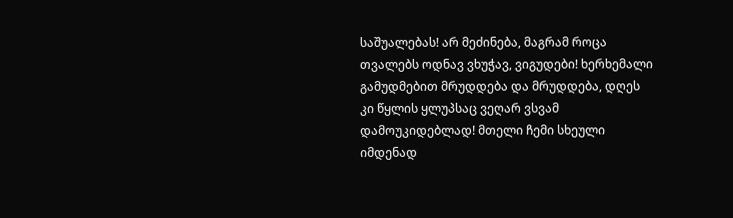საშუალებას! არ მეძინება, მაგრამ როცა თვალებს ოდნავ ვხუჭავ, ვიგუდები! ხერხემალი გამუდმებით მრუდდება და მრუდდება, დღეს კი წყლის ყლუპსაც ვეღარ ვსვამ დამოუკიდებლად! მთელი ჩემი სხეული იმდენად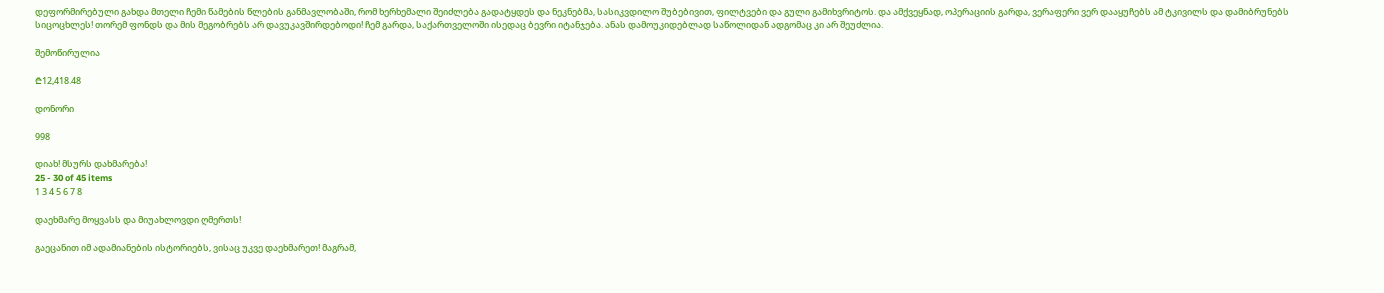დეფორმირებული გახდა მთელი ჩემი წამების წლების განმავლობაში, რომ ხერხემალი შეიძლება გადატყდეს და ნეკნებმა, სასიკვდილო შუბებივით, ფილტვები და გული გამიხვრიტოს. და ამქვეყნად, ოპერაციის გარდა, ვერაფერი ვერ დააყუჩებს ამ ტკივილს და დამიბრუნებს სიცოცხლეს! თორემ ფონდს და მის მეგობრებს არ დავუკავშირდებოდი! ჩემ გარდა, საქართველოში ისედაც ბევრი იტანჯება. ანას დამოუკიდებლად საწოლიდან ადგომაც კი არ შეუძლია.

შემოწირულია

₾12,418.48

დონორი

998

დიახ! მსურს დახმარება!
25 - 30 of 45 items
1 3 4 5 6 7 8

დაეხმარე მოყვასს და მიუახლოვდი ღმერთს!

გაეცანით იმ ადამიანების ისტორიებს, ვისაც უკვე დაეხმარეთ! მაგრამ,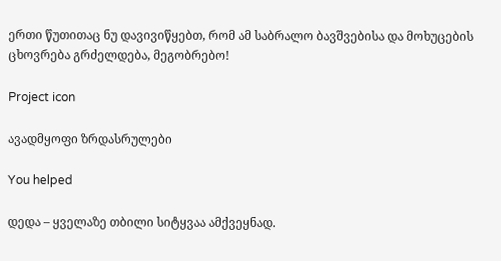ერთი წუთითაც ნუ დავივიწყებთ, რომ ამ საბრალო ბავშვებისა და მოხუცების ცხოვრება გრძელდება, მეგობრებო!

Project icon

ავადმყოფი ზრდასრულები

You helped

დედა – ყველაზე თბილი სიტყვაა ამქვეყნად.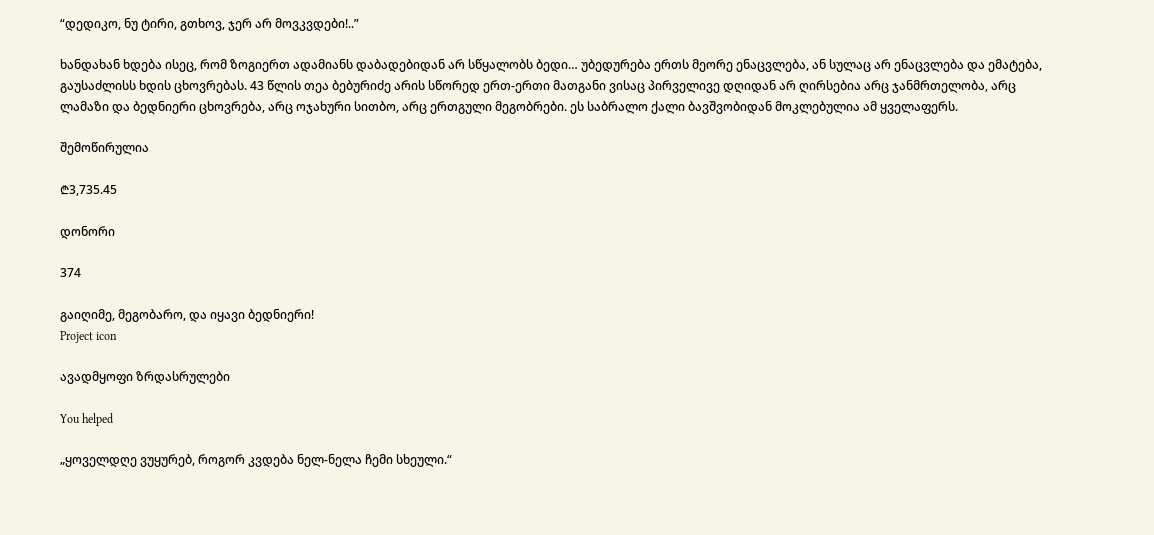“დედიკო, ნუ ტირი, გთხოვ, ჯერ არ მოვკვდები!..”

ხანდახან ხდება ისეც, რომ ზოგიერთ ადამიანს დაბადებიდან არ სწყალობს ბედი… უბედურება ერთს მეორე ენაცვლება, ან სულაც არ ენაცვლება და ემატება, გაუსაძლისს ხდის ცხოვრებას. 43 წლის თეა ბებურიძე არის სწორედ ერთ-ერთი მათგანი ვისაც პირველივე დღიდან არ ღირსებია არც ჯანმრთელობა, არც ლამაზი და ბედნიერი ცხოვრება, არც ოჯახური სითბო, არც ერთგული მეგობრები. ეს საბრალო ქალი ბავშვობიდან მოკლებულია ამ ყველაფერს.

შემოწირულია

₾3,735.45

დონორი

374

გაიღიმე, მეგობარო, და იყავი ბედნიერი!
Project icon

ავადმყოფი ზრდასრულები

You helped

„ყოველდღე ვუყურებ, როგორ კვდება ნელ-ნელა ჩემი სხეული.“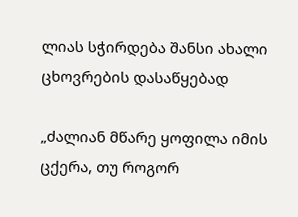ლიას სჭირდება შანსი ახალი ცხოვრების დასაწყებად

„ძალიან მწარე ყოფილა იმის ცქერა, თუ როგორ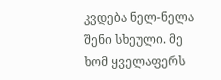კვდება ნელ-ნელა შენი სხეული. მე ხომ ყველაფერს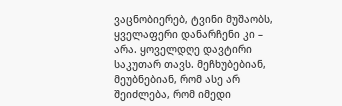ვაცნობიერებ, ტვინი მუშაობს, ყველაფერი დანარჩენი კი – არა. ყოველდღე დავტირი საკუთარ თავს. მეჩხუბებიან, მეუბნებიან, რომ ასე არ შეიძლება, რომ იმედი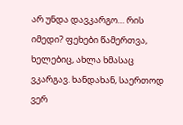არ უნდა დავკარგო… რის იმედი? ფეხები წამერთვა, ხელებიც, ახლა ხმასაც ვკარგავ. ხანდახან, საერთოდ ვერ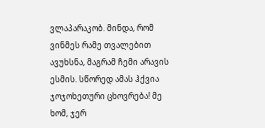ვლაპარაკობ. მინდა, რომ ვინმეს რამე თვალებით ავუხსნა, მაგრამ ჩემი არავის ესმის. სწორედ ამას ჰქვია ჯოჯოხეთური ცხოვრება! მე ხომ, ჯერ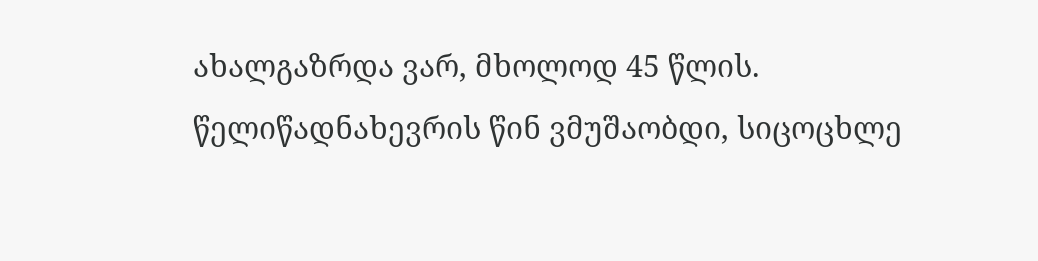ახალგაზრდა ვარ, მხოლოდ 45 წლის. წელიწადნახევრის წინ ვმუშაობდი, სიცოცხლე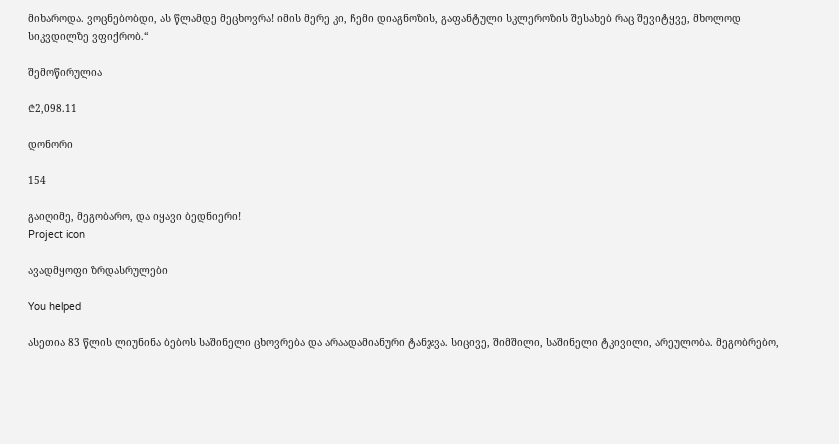მიხაროდა. ვოცნებობდი, ას წლამდე მეცხოვრა! იმის მერე კი, ჩემი დიაგნოზის, გაფანტული სკლეროზის შესახებ რაც შევიტყვე, მხოლოდ სიკვდილზე ვფიქრობ.“

შემოწირულია

₾2,098.11

დონორი

154

გაიღიმე, მეგობარო, და იყავი ბედნიერი!
Project icon

ავადმყოფი ზრდასრულები

You helped

ასეთია 83 წლის ლიუნინა ბებოს საშინელი ცხოვრება და არაადამიანური ტანჯვა. სიცივე, შიმშილი, საშინელი ტკივილი, არეულობა. მეგობრებო,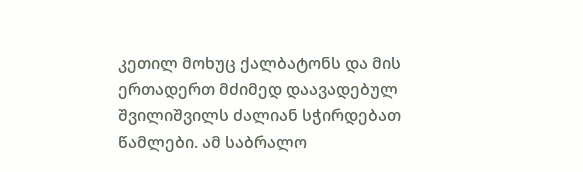კეთილ მოხუც ქალბატონს და მის ერთადერთ მძიმედ დაავადებულ შვილიშვილს ძალიან სჭირდებათ წამლები. ამ საბრალო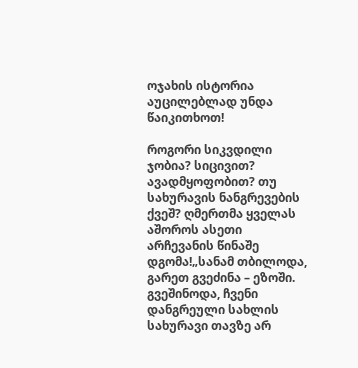ოჯახის ისტორია აუცილებლად უნდა წაიკითხოთ!

როგორი სიკვდილი ჯობია? სიცივით? ავადმყოფობით? თუ სახურავის ნანგრევების ქვეშ? ღმერთმა ყველას აშოროს ასეთი არჩევანის წინაშე დგომა!„სანამ თბილოდა, გარეთ გვეძინა – ეზოში. გვეშინოდა, ჩვენი დანგრეული სახლის სახურავი თავზე არ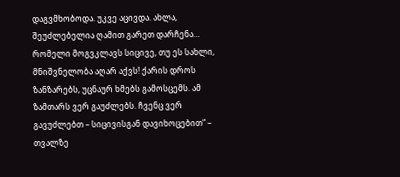დაგვმხობოდა. უკვე აცივდა. ახლა, შეუძლებელია ღამით გარეთ დარჩენა… რომელი მოგვკლავს სიცივე, თუ ეს სახლი, მნიშვნელობა აღარ აქვს! ქარის დროს ზანზარებს, უცნაურ ხმებს გამოსცემს. ამ ზამთარს ვერ გაუძლებს. ჩვენც ვერ გავუძლებთ – სიცივისგან დავიხოცებით“ – თვალზე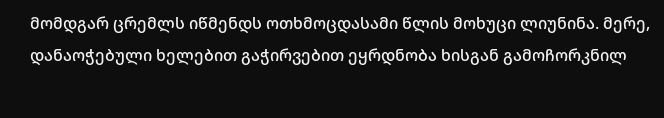მომდგარ ცრემლს იწმენდს ოთხმოცდასამი წლის მოხუცი ლიუნინა. მერე, დანაოჭებული ხელებით გაჭირვებით ეყრდნობა ხისგან გამოჩორკნილ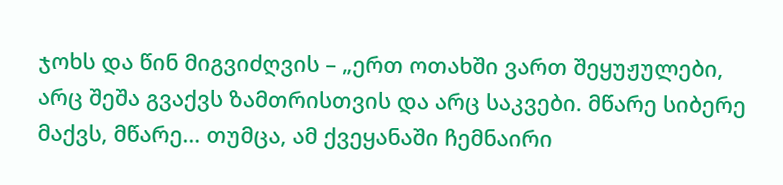ჯოხს და წინ მიგვიძღვის – „ერთ ოთახში ვართ შეყუჟულები, არც შეშა გვაქვს ზამთრისთვის და არც საკვები. მწარე სიბერე მაქვს, მწარე… თუმცა, ამ ქვეყანაში ჩემნაირი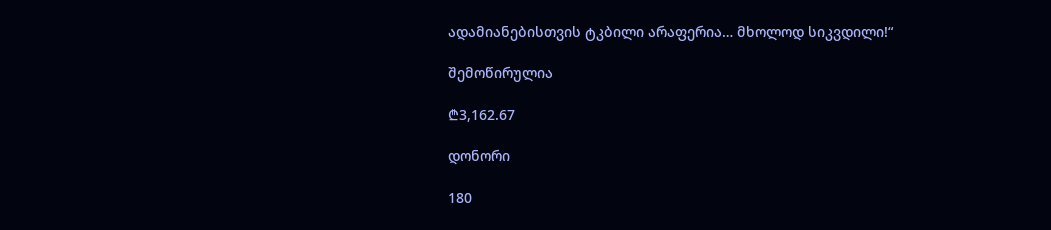ადამიანებისთვის ტკბილი არაფერია… მხოლოდ სიკვდილი!“

შემოწირულია

₾3,162.67

დონორი

180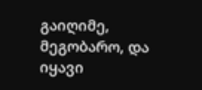გაიღიმე, მეგობარო, და იყავი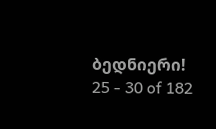ბედნიერი!
25 - 30 of 182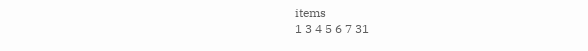items
1 3 4 5 6 7 31